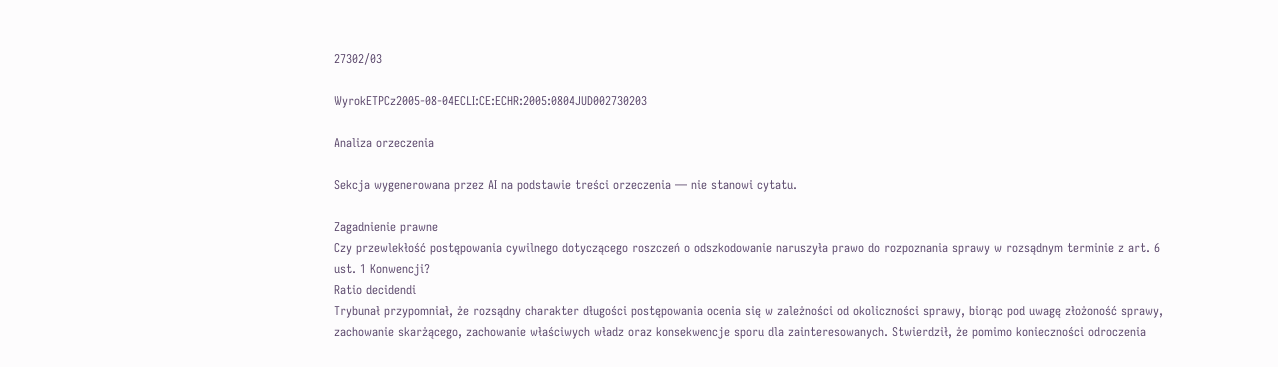27302/03

WyrokETPCz2005-08-04ECLI:CE:ECHR:2005:0804JUD002730203

Analiza orzeczenia

Sekcja wygenerowana przez AI na podstawie treści orzeczenia — nie stanowi cytatu.

Zagadnienie prawne
Czy przewlekłość postępowania cywilnego dotyczącego roszczeń o odszkodowanie naruszyła prawo do rozpoznania sprawy w rozsądnym terminie z art. 6 ust. 1 Konwencji?
Ratio decidendi
Trybunał przypomniał, że rozsądny charakter długości postępowania ocenia się w zależności od okoliczności sprawy, biorąc pod uwagę złożoność sprawy, zachowanie skarżącego, zachowanie właściwych władz oraz konsekwencje sporu dla zainteresowanych. Stwierdził, że pomimo konieczności odroczenia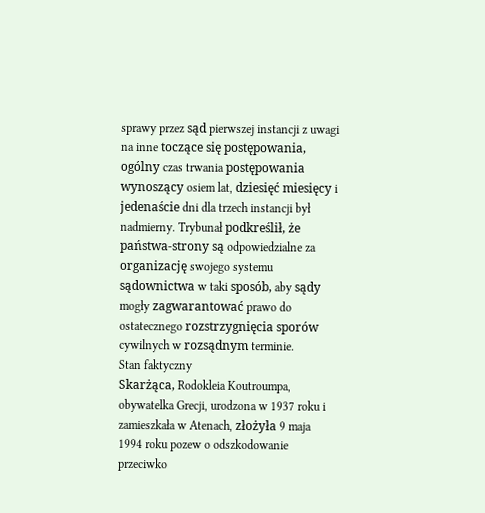sprawy przez sąd pierwszej instancji z uwagi na inne toczące się postępowania, ogólny czas trwania postępowania wynoszący osiem lat, dziesięć miesięcy i jedenaście dni dla trzech instancji był nadmierny. Trybunał podkreślił, że państwa-strony są odpowiedzialne za organizację swojego systemu sądownictwa w taki sposób, aby sądy mogły zagwarantować prawo do ostatecznego rozstrzygnięcia sporów cywilnych w rozsądnym terminie.
Stan faktyczny
Skarżąca, Rodokleia Koutroumpa, obywatelka Grecji, urodzona w 1937 roku i zamieszkała w Atenach, złożyła 9 maja 1994 roku pozew o odszkodowanie przeciwko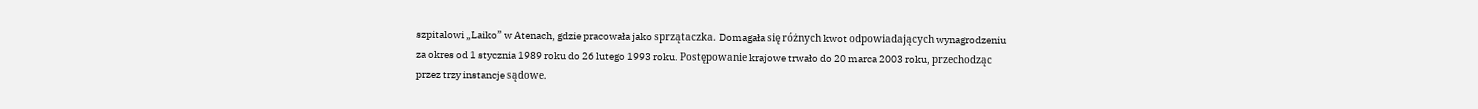szpitalowi „Laiko” w Atenach, gdzie pracowała jako sprzątaczka. Domagała się różnych kwot odpowiadających wynagrodzeniu za okres od 1 stycznia 1989 roku do 26 lutego 1993 roku. Postępowanie krajowe trwało do 20 marca 2003 roku, przechodząc przez trzy instancje sądowe.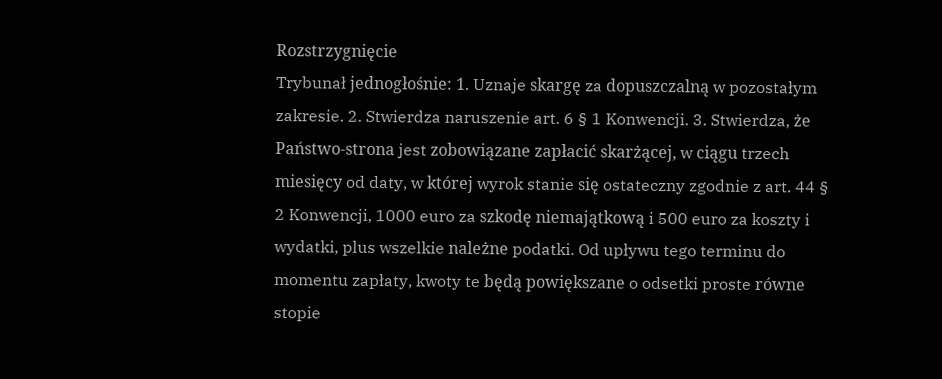Rozstrzygnięcie
Trybunał jednogłośnie: 1. Uznaje skargę za dopuszczalną w pozostałym zakresie. 2. Stwierdza naruszenie art. 6 § 1 Konwencji. 3. Stwierdza, że Państwo-strona jest zobowiązane zapłacić skarżącej, w ciągu trzech miesięcy od daty, w której wyrok stanie się ostateczny zgodnie z art. 44 § 2 Konwencji, 1000 euro za szkodę niemajątkową i 500 euro za koszty i wydatki, plus wszelkie należne podatki. Od upływu tego terminu do momentu zapłaty, kwoty te będą powiększane o odsetki proste równe stopie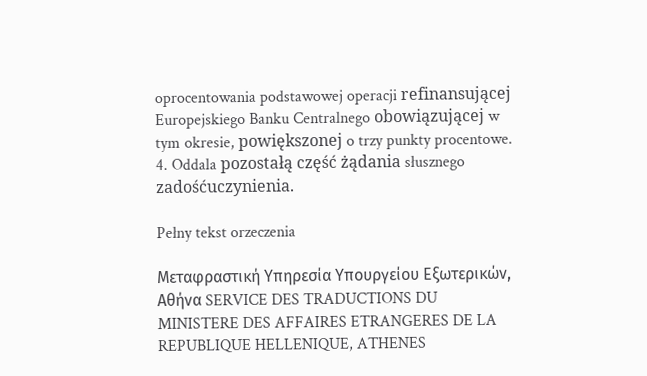oprocentowania podstawowej operacji refinansującej Europejskiego Banku Centralnego obowiązującej w tym okresie, powiększonej o trzy punkty procentowe. 4. Oddala pozostałą część żądania słusznego zadośćuczynienia.

Pełny tekst orzeczenia

Μεταφραστική Υπηρεσία Υπουργείου Εξωτερικών, Αθήνα SERVICE DES TRADUCTIONS DU MINISTERE DES AFFAIRES ETRANGERES DE LA REPUBLIQUE HELLENIQUE, ATHENES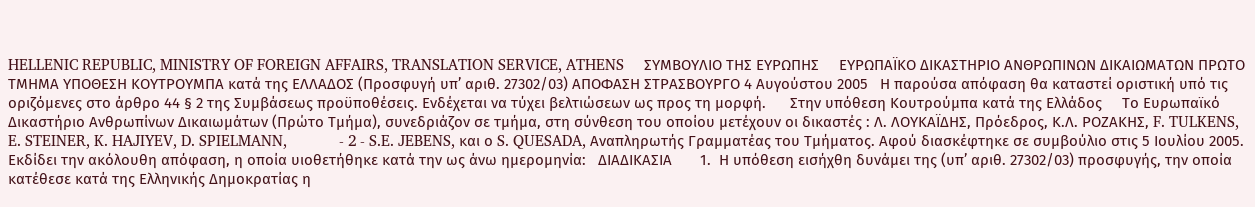HELLENIC REPUBLIC, MINISTRY OF FOREIGN AFFAIRS, TRANSLATION SERVICE, ATHENS     ΣΥΜΒΟΥΛΙΟ ΤΗΣ ΕΥΡΩΠΗΣ     ΕΥΡΩΠΑΪΚΟ ΔΙΚΑΣΤΗΡΙΟ ΑΝΘΡΩΠΙΝΩΝ ΔΙΚΑΙΩΜΑΤΩΝ ΠΡΩΤΟ ΤΜΗΜΑ ΥΠΟΘΕΣΗ ΚΟΥΤΡΟΥΜΠΑ κατά της ΕΛΛΑΔΟΣ (Προσφυγή υπ’ αριθ. 27302/03) ΑΠΟΦΑΣΗ ΣΤΡΑΣΒΟΥΡΓΟ 4 Αυγούστου 2005   Η παρούσα απόφαση θα καταστεί οριστική υπό τις οριζόμενες στο άρθρο 44 § 2 της Συμβάσεως προϋποθέσεις. Ενδέχεται να τύχει βελτιώσεων ως προς τη μορφή.      Στην υπόθεση Κουτρούμπα κατά της Ελλάδος     Το Ευρωπαϊκό Δικαστήριο Ανθρωπίνων Δικαιωμάτων (Πρώτο Τμήμα), συνεδριάζον σε τμήμα, στη σύνθεση του οποίου μετέχουν οι δικαστές : Λ. ΛΟΥΚΑΪΔΗΣ, Πρόεδρος, Κ.Λ. ΡΟΖΑΚΗΣ, F. TULKENS, E. STEINER, K. HAJIYEV, D. SPIELMANN,             - 2 - S.E. JEBENS, και ο S. QUESADA, Αναπληρωτής Γραμματέας του Τμήματος. Αφού διασκέφτηκε σε συμβούλιο στις 5 Ιουλίου 2005.     Εκδίδει την ακόλουθη απόφαση, η οποία υιοθετήθηκε κατά την ως άνω ημερομηνία:   ΔΙΑΔΙΚΑΣΙΑ       1.  Η υπόθεση εισήχθη δυνάμει της (υπ’ αριθ. 27302/03) προσφυγής, την οποία κατέθεσε κατά της Ελληνικής Δημοκρατίας η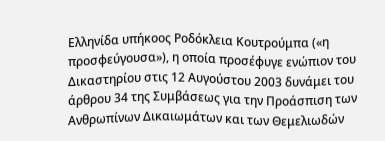Ελληνίδα υπήκοος Ροδόκλεια Κουτρούμπα («η προσφεύγουσα»), η οποία προσέφυγε ενώπιον του Δικαστηρίου στις 12 Αυγούστου 2003 δυνάμει του άρθρου 34 της Συμβάσεως για την Προάσπιση των Ανθρωπίνων Δικαιωμάτων και των Θεμελιωδών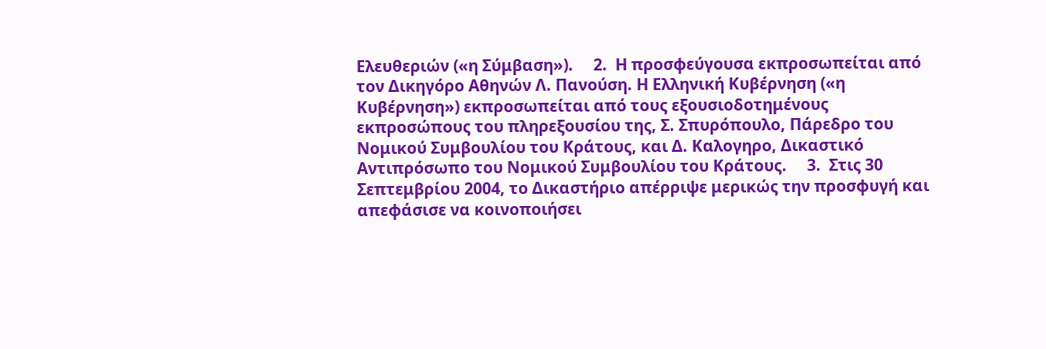Ελευθεριών («η Σύμβαση»).     2.  Η προσφεύγουσα εκπροσωπείται από τον Δικηγόρο Αθηνών Λ. Πανούση. Η Ελληνική Κυβέρνηση («η Κυβέρνηση») εκπροσωπείται από τους εξουσιοδοτημένους εκπροσώπους του πληρεξουσίου της, Σ. Σπυρόπουλο, Πάρεδρο του Νομικού Συμβουλίου του Κράτους, και Δ. Καλογηρο, Δικαστικό Αντιπρόσωπο του Νομικού Συμβουλίου του Κράτους.     3.  Στις 30 Σεπτεμβρίου 2004, το Δικαστήριο απέρριψε μερικώς την προσφυγή και απεφάσισε να κοινοποιήσει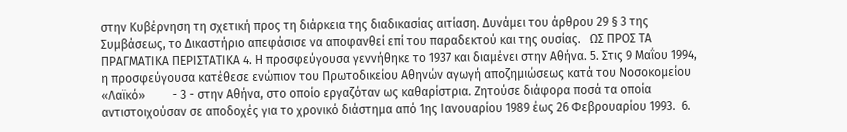στην Κυβέρνηση τη σχετική προς τη διάρκεια της διαδικασίας αιτίαση. Δυνάμει του άρθρου 29 § 3 της Συμβάσεως, το Δικαστήριο απεφάσισε να αποφανθεί επί του παραδεκτού και της ουσίας.   ΩΣ ΠΡΟΣ ΤΑ ΠΡΑΓΜΑΤΙΚΑ ΠΕΡΙΣΤΑΤΙΚΑ 4. Η προσφεύγουσα γεννήθηκε το 1937 και διαμένει στην Αθήνα. 5. Στις 9 Μαΐου 1994, η προσφεύγουσα κατέθεσε ενώπιον του Πρωτοδικείου Αθηνών αγωγή αποζημιώσεως κατά του Νοσοκομείου «Λαϊκό»         - 3 - στην Αθήνα, στο οποίο εργαζόταν ως καθαρίστρια. Ζητούσε διάφορα ποσά τα οποία αντιστοιχούσαν σε αποδοχές για το χρονικό διάστημα από 1ης Ιανουαρίου 1989 έως 26 Φεβρουαρίου 1993.  6.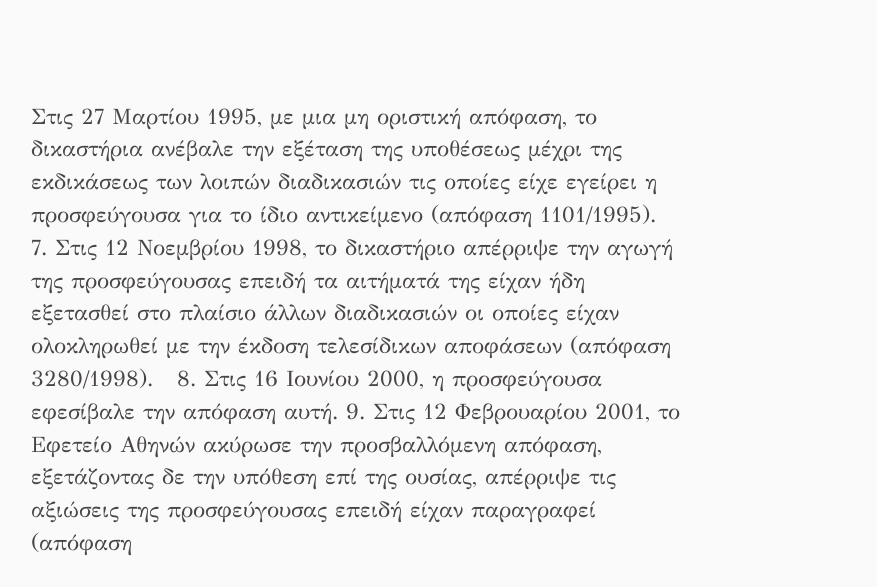Στις 27 Μαρτίου 1995, με μια μη οριστική απόφαση, το δικαστήρια ανέβαλε την εξέταση της υποθέσεως μέχρι της εκδικάσεως των λοιπών διαδικασιών τις οποίες είχε εγείρει η προσφεύγουσα για το ίδιο αντικείμενο (απόφαση 1101/1995).  7. Στις 12 Νοεμβρίου 1998, το δικαστήριο απέρριψε την αγωγή της προσφεύγουσας επειδή τα αιτήματά της είχαν ήδη εξετασθεί στο πλαίσιο άλλων διαδικασιών οι οποίες είχαν ολοκληρωθεί με την έκδοση τελεσίδικων αποφάσεων (απόφαση 3280/1998).   8. Στις 16 Ιουνίου 2000, η προσφεύγουσα εφεσίβαλε την απόφαση αυτή. 9. Στις 12 Φεβρουαρίου 2001, το Εφετείο Αθηνών ακύρωσε την προσβαλλόμενη απόφαση, εξετάζοντας δε την υπόθεση επί της ουσίας, απέρριψε τις αξιώσεις της προσφεύγουσας επειδή είχαν παραγραφεί (απόφαση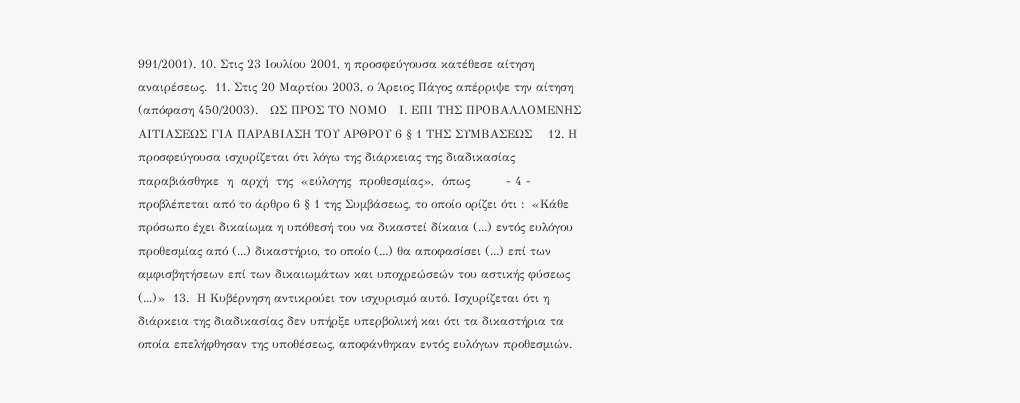991/2001). 10. Στις 23 Ιουλίου 2001, η προσφεύγουσα κατέθεσε αίτηση αναιρέσεως.  11. Στις 20 Μαρτίου 2003, ο Άρειος Πάγος απέρριψε την αίτηση (απόφαση 450/2003).   ΩΣ ΠΡΟΣ ΤΟ ΝΟΜΟ   Ι. ΕΠΙ ΤΗΣ ΠΡΟΒΑΛΛΟΜΕΝΗΣ ΑΙΤΙΑΣΕΩΣ ΓΙΑ ΠΑΡΑΒΙΑΣΗ ΤΟΥ ΑΡΘΡΟΥ 6 § 1 ΤΗΣ ΣΥΜΒΑΣΕΩΣ    12. Η προσφεύγουσα ισχυρίζεται ότι λόγω της διάρκειας της διαδικασίας  παραβιάσθηκε  η  αρχή  της  «εύλογης  προθεσμίας»,  όπως         - 4 - προβλέπεται από το άρθρο 6 § 1 της Συμβάσεως, το οποίο ορίζει ότι :  «Κάθε πρόσωπο έχει δικαίωμα η υπόθεσή του να δικαστεί δίκαια (...) εντός ευλόγου προθεσμίας από (...) δικαστήριο, το οποίο (...) θα αποφασίσει (...) επί των αμφισβητήσεων επί των δικαιωμάτων και υποχρεώσεών του αστικής φύσεως (...)»  13.  Η Κυβέρνηση αντικρούει τον ισχυρισμό αυτό. Ισχυρίζεται ότι η διάρκεια της διαδικασίας δεν υπήρξε υπερβολική και ότι τα δικαστήρια τα οποία επελήφθησαν της υποθέσεως, αποφάνθηκαν εντός ευλόγων προθεσμιών.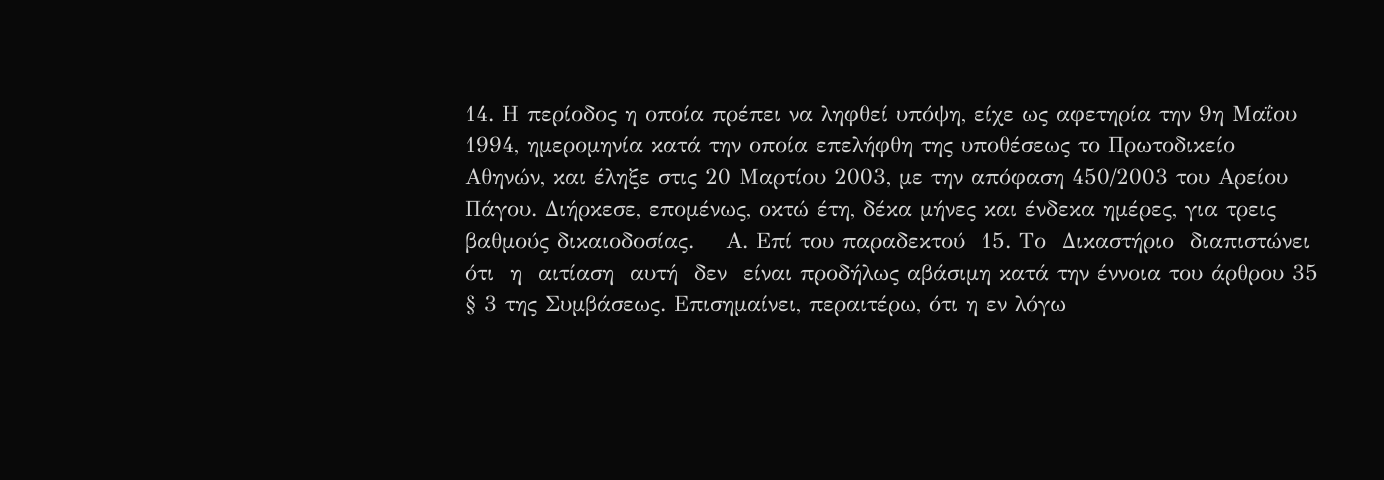14. Η περίοδος η οποία πρέπει να ληφθεί υπόψη, είχε ως αφετηρία την 9η Μαΐου 1994, ημερομηνία κατά την οποία επελήφθη της υποθέσεως το Πρωτοδικείο Αθηνών, και έληξε στις 20 Μαρτίου 2003, με την απόφαση 450/2003 του Αρείου Πάγου. Διήρκεσε, επομένως, οκτώ έτη, δέκα μήνες και ένδεκα ημέρες, για τρεις βαθμούς δικαιοδοσίας.    Α. Επί του παραδεκτού  15. Το  Δικαστήριο  διαπιστώνει  ότι  η  αιτίαση  αυτή  δεν  είναι προδήλως αβάσιμη κατά την έννοια του άρθρου 35 § 3 της Συμβάσεως. Επισημαίνει, περαιτέρω, ότι η εν λόγω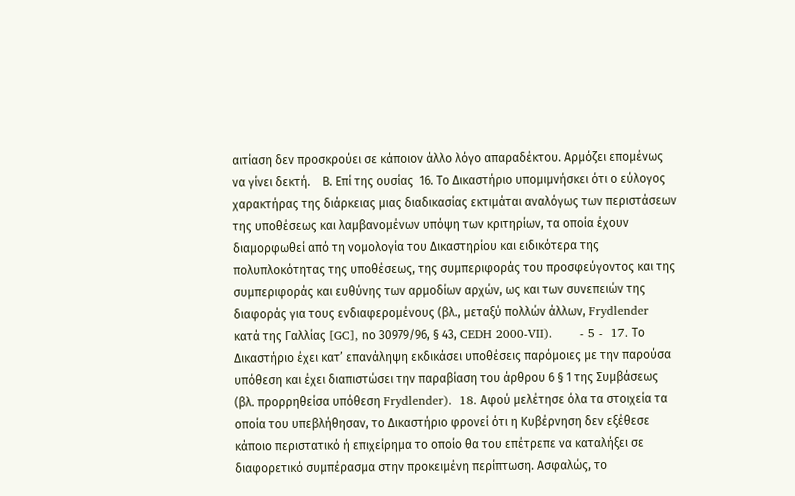αιτίαση δεν προσκρούει σε κάποιον άλλο λόγο απαραδέκτου. Αρμόζει επομένως να γίνει δεκτή.    Β. Επί της ουσίας  16. Το Δικαστήριο υπομιμνήσκει ότι ο εύλογος χαρακτήρας της διάρκειας μιας διαδικασίας εκτιμάται αναλόγως των περιστάσεων της υποθέσεως και λαμβανομένων υπόψη των κριτηρίων, τα οποία έχουν διαμορφωθεί από τη νομολογία του Δικαστηρίου και ειδικότερα της πολυπλοκότητας της υποθέσεως, της συμπεριφοράς του προσφεύγοντος και της συμπεριφοράς και ευθύνης των αρμοδίων αρχών, ως και των συνεπειών της διαφοράς για τους ενδιαφερομένους (βλ., μεταξύ πολλών άλλων, Frydlender κατά της Γαλλίας [GC], nο 30979/96, § 43, CEDH 2000-VII).       - 5 -  17. Το Δικαστήριο έχει κατ’ επανάληψη εκδικάσει υποθέσεις παρόμοιες με την παρούσα υπόθεση και έχει διαπιστώσει την παραβίαση του άρθρου 6 § 1 της Συμβάσεως (βλ. προρρηθείσα υπόθεση Frydlender).  18. Αφού μελέτησε όλα τα στοιχεία τα οποία του υπεβλήθησαν, το Δικαστήριο φρονεί ότι η Κυβέρνηση δεν εξέθεσε κάποιο περιστατικό ή επιχείρημα το οποίο θα του επέτρεπε να καταλήξει σε διαφορετικό συμπέρασμα στην προκειμένη περίπτωση. Ασφαλώς, το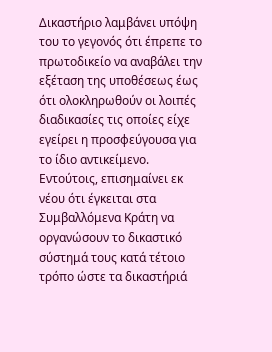Δικαστήριο λαμβάνει υπόψη του το γεγονός ότι έπρεπε το πρωτοδικείο να αναβάλει την εξέταση της υποθέσεως έως ότι ολοκληρωθούν οι λοιπές διαδικασίες τις οποίες είχε εγείρει η προσφεύγουσα για το ίδιο αντικείμενο. Εντούτοις, επισημαίνει εκ νέου ότι έγκειται στα Συμβαλλόμενα Κράτη να οργανώσουν το δικαστικό σύστημά τους κατά τέτοιο τρόπο ώστε τα δικαστήριά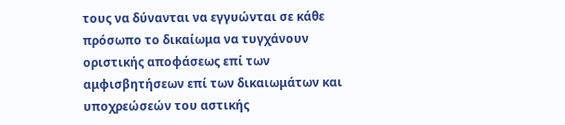τους να δύνανται να εγγυώνται σε κάθε πρόσωπο το δικαίωμα να τυγχάνουν οριστικής αποφάσεως επί των αμφισβητήσεων επί των δικαιωμάτων και υποχρεώσεών του αστικής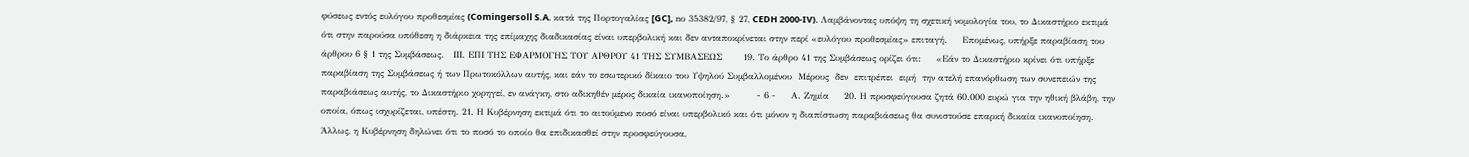φύσεως εντός ευλόγου προθεσμίας (Comingersoll S.A. κατά της Πορτογαλίας [GC], nο 35382/97, § 27, CEDH 2000-IV). Λαμβάνοντας υπόψη τη σχετική νομολογία του, το Δικαστήριο εκτιμά ότι στην παρούσα υπόθεση η διάρκεια της επίμαχης διαδικασίας είναι υπερβολική και δεν ανταποκρίνεται στην περί «ευλόγου προθεσμίας» επιταγή.     Επομένως, υπήρξε παραβίαση του άρθρου 6 § 1 της Συμβάσεως.   ΙΙΙ. ΕΠΙ ΤΗΣ ΕΦΑΡΜΟΓΗΣ ΤΟΥ ΑΡΘΡΟΥ 41 ΤΗΣ ΣΥΜΒΑΣΕΩΣ       19. Το άρθρο 41 της Συμβάσεως ορίζει ότι:     «Εάν το Δικαστήριο κρίνει ότι υπήρξε παραβίαση της Συμβάσεως ή των Πρωτοκόλλων αυτής, και εάν το εσωτερικό δίκαιο του Υψηλού Συμβαλλομένου  Μέρους  δεν  επιτρέπει  ειμή  την ατελή επανόρθωση των συνεπειών της παραβιάσεως αυτής, το Δικαστήριο χορηγεί, εν ανάγκη, στο αδικηθέν μέρος δικαία ικανοποίηση.»         - 6 -     Α. Ζημία     20. Η προσφεύγουσα ζητά 60.000 ευρώ για την ηθική βλάβη, την οποία, όπως ισχυρίζεται, υπέστη. 21. Η Κυβέρνηση εκτιμά ότι το αιτούμενο ποσό είναι υπερβολικό και ότι μόνον η διαπίστωση παραβιάσεως θα συνιστούσε επαρκή δικαία ικανοποίηση. Άλλως, η Κυβέρνηση δηλώνει ότι το ποσό το οποίο θα επιδικασθεί στην προσφεύγουσα,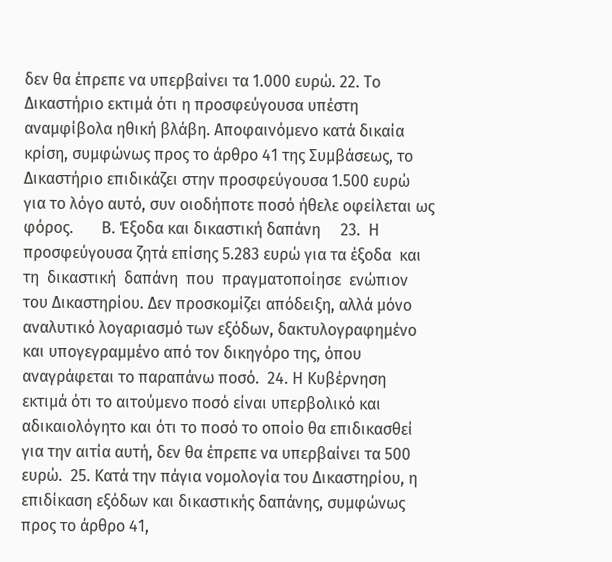δεν θα έπρεπε να υπερβαίνει τα 1.000 ευρώ. 22. Το Δικαστήριο εκτιμά ότι η προσφεύγουσα υπέστη αναμφίβολα ηθική βλάβη. Αποφαινόμενο κατά δικαία κρίση, συμφώνως προς το άρθρο 41 της Συμβάσεως, το Δικαστήριο επιδικάζει στην προσφεύγουσα 1.500 ευρώ για το λόγο αυτό, συν οιοδήποτε ποσό ήθελε οφείλεται ως φόρος.       Β. Έξοδα και δικαστική δαπάνη     23.  Η προσφεύγουσα ζητά επίσης 5.283 ευρώ για τα έξοδα  και  τη  δικαστική  δαπάνη  που  πραγματοποίησε  ενώπιον του Δικαστηρίου. Δεν προσκομίζει απόδειξη, αλλά μόνο αναλυτικό λογαριασμό των εξόδων, δακτυλογραφημένο και υπογεγραμμένο από τον δικηγόρο της, όπου αναγράφεται το παραπάνω ποσό.  24. Η Κυβέρνηση εκτιμά ότι το αιτούμενο ποσό είναι υπερβολικό και αδικαιολόγητο και ότι το ποσό το οποίο θα επιδικασθεί για την αιτία αυτή, δεν θα έπρεπε να υπερβαίνει τα 500 ευρώ.  25. Κατά την πάγια νομολογία του Δικαστηρίου, η επιδίκαση εξόδων και δικαστικής δαπάνης, συμφώνως προς το άρθρο 41,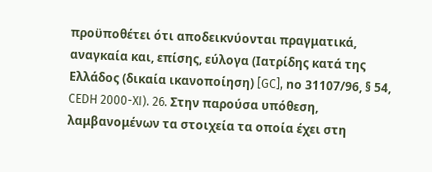προϋποθέτει ότι αποδεικνύονται πραγματικά, αναγκαία και, επίσης, εύλογα (Ιατρίδης κατά της Ελλάδος (δικαία ικανοποίηση) [GC], nο 31107/96, § 54, CEDH 2000-XI). 26. Στην παρούσα υπόθεση, λαμβανομένων τα στοιχεία τα οποία έχει στη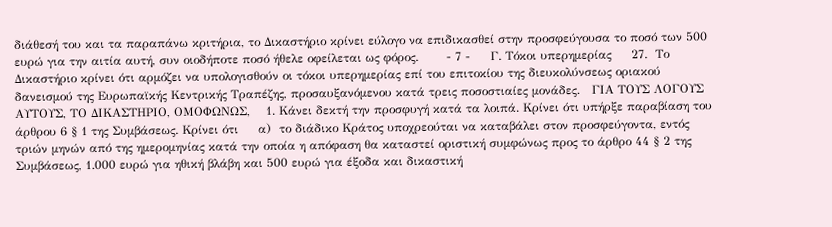διάθεσή του και τα παραπάνω κριτήρια, το Δικαστήριο κρίνει εύλογο να επιδικασθεί στην προσφεύγουσα το ποσό των 500 ευρώ για την αιτία αυτή, συν οιοδήποτε ποσό ήθελε οφείλεται ως φόρος.       - 7 -     Γ. Τόκοι υπερημερίας     27.  Το Δικαστήριο κρίνει ότι αρμόζει να υπολογισθούν οι τόκοι υπερημερίας επί του επιτοκίου της διευκολύνσεως οριακού δανεισμού της Ευρωπαϊκής Κεντρικής Τραπέζης, προσαυξανόμενου κατά τρεις ποσοστιαίες μονάδες.   ΓΙΑ ΤΟΥΣ ΛΟΓΟΥΣ ΑΥΤΟΥΣ, ΤΟ ΔΙΚΑΣΤΗΡΙΟ, ΟΜΟΦΩΝΩΣ,    1. Κάνει δεκτή την προσφυγή κατά τα λοιπά. Κρίνει ότι υπήρξε παραβίαση του άρθρου 6 § 1 της Συμβάσεως. Κρίνει ότι     α)  το διάδικο Κράτος υποχρεούται να καταβάλει στον προσφεύγοντα, εντός τριών μηνών από της ημερομηνίας κατά την οποία η απόφαση θα καταστεί οριστική συμφώνως προς το άρθρο 44 § 2 της Συμβάσεως, 1.000 ευρώ για ηθική βλάβη και 500 ευρώ για έξοδα και δικαστική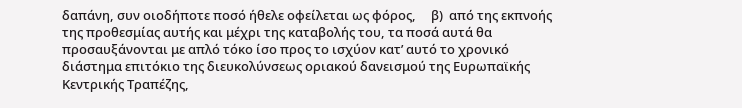δαπάνη, συν οιοδήποτε ποσό ήθελε οφείλεται ως φόρος,     β)  από της εκπνοής της προθεσμίας αυτής και μέχρι της καταβολής του, τα ποσά αυτά θα προσαυξάνονται με απλό τόκο ίσο προς το ισχύον κατ’ αυτό το χρονικό διάστημα επιτόκιο της διευκολύνσεως οριακού δανεισμού της Ευρωπαϊκής Κεντρικής Τραπέζης,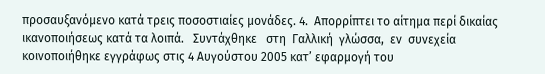προσαυξανόμενο κατά τρεις ποσοστιαίες μονάδες. 4.  Απορρίπτει το αίτημα περί δικαίας ικανοποιήσεως κατά τα λοιπά.   Συντάχθηκε   στη  Γαλλική  γλώσσα,  εν  συνεχεία  κοινοποιήθηκε εγγράφως στις 4 Αυγούστου 2005 κατ’ εφαρμογή του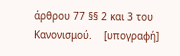άρθρου 77 §§ 2 και 3 του Κανονισμού.    [υπογραφή]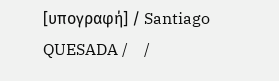[υπογραφή] / Santiago QUESADA /    /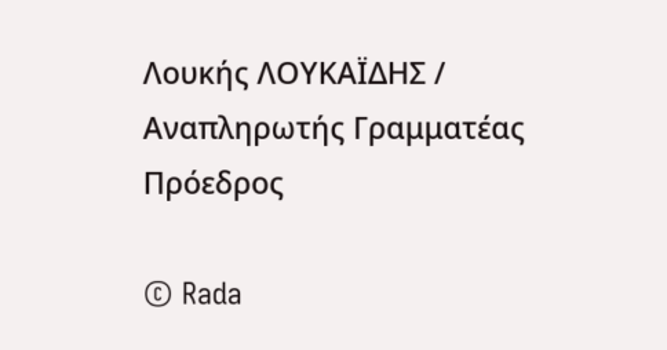Λουκής ΛΟΥΚΑΪΔΗΣ / Αναπληρωτής Γραμματέας    Πρόεδρος

© Rada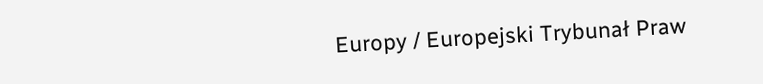Europy / Europejski Trybunał Praw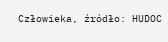Człowieka, źródło: HUDOC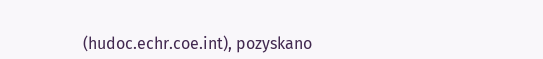(hudoc.echr.coe.int), pozyskano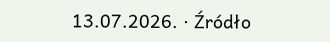13.07.2026. · Źródło